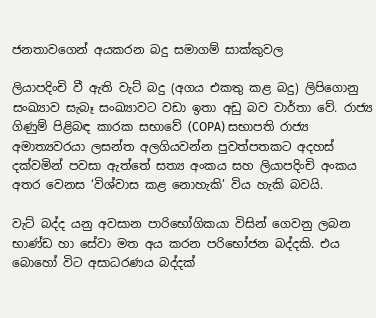ජනතාවගෙන් අයකරන බදු සමාගම් සාක්කුවල

ලියාපදිංචි වී ඇති වැට් බදු (අගය එකතු කළ බදු) ලිපිගොනු සංඛ්‍යාව සැබෑ සංඛ්‍යාවට වඩා ඉතා අඩු බව වාර්තා වේ. රාජ්‍ය ගිණුම් පිළිබඳ කාරක සභාවේ (COPA) සභාපති රාජ්‍ය අමාත්‍යවරයා ලසන්ත අලගියවන්න පුවත්පතකට අදහස් දක්වමින් පවසා ඇත්තේ සත්‍ය අංකය සහ ලියාපදිංචි අංකය අතර වෙනස ‘විශ්වාස කළ නොහැකි’ විය හැකි බවයි.

වැට් බද්ද යනු අවසාන පාරිභෝගිකයා විසින් ගෙවනු ලබන භාණ්ඩ හා සේවා මත අය කරන පරිභෝජන බද්දකි. එය බොහෝ විට අසාධරණය බද්දක්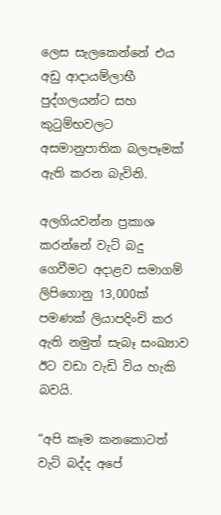ලෙස සැලකෙන්නේ එය අඩු ආදායම්ලාභී පුද්ගලයන්ට සහ කුටුම්භවලට අසමානුපාතික බලපෑමක් ඇති කරන බැවිනි.

අලගියවන්න ප්‍රකාශ කරන්නේ වැට් බදු ගෙවීමට අදාළව සමාගම් ලිපිගොනු 13,000ක් පමණක් ලියාපදිංචි කර ඇති නමුත් සැබෑ සංඛ්‍යාව ඊට වඩා වැඩි විය හැකි බවයි.

“අපි කෑම කනකොටත් වැට් බද්ද අපේ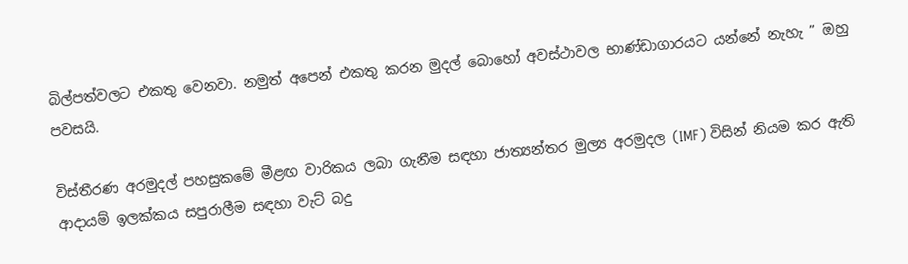බිල්පත්වලට එකතු වෙනවා. නමුත් අපෙන් එකතු කරන මුදල් බොහෝ අවස්ථාවල භාණ්ඩාගාරයට යන්නේ නැහැ ” ඔහු පවසයි.

විස්තීරණ අරමුදල් පහසුකමේ මීළඟ වාරිකය ලබා ගැනීම සඳහා ජාත්‍යන්තර මුල්‍ය අරමුදල (IMF) විසින් නියම කර ඇති ආදායම් ඉලක්කය සපුරාලීම සඳහා වැට් බදු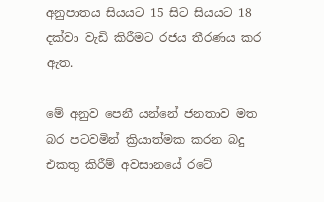අනුපාතය සියයට 15 සිට සියයට 18 දක්වා වැඩි කිරීමට රජය තීරණය කර ඇත.

මේ අනුව පෙනී යන්නේ ජනතාව මත බර පටවමින් ක්‍රියාත්මක කරන බදු එකතු කිරීම් අවසානයේ රටේ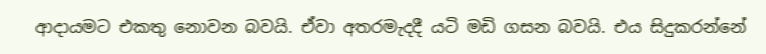ආදායමට එකතු නොවන බවයි. ඒවා අතරමැදදී යටි මඩි ගසන බවයි. එය සිදුකරන්නේ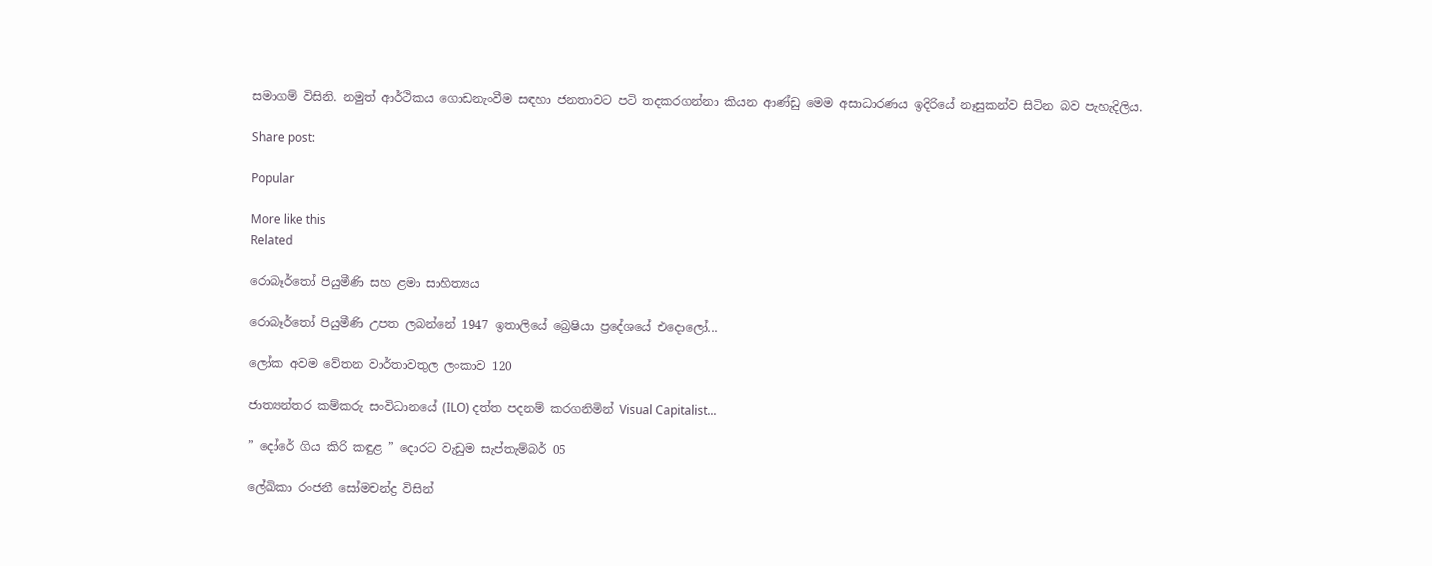සමාගම් විසිනි. නමුත් ආර්ථිකය ගොඩනැංවීම සඳහා ජනතාවට පටි තදකරගන්නා කියන ආණ්ඩු මෙම අසාධාරණය ඉදිරියේ නෑසුකන්ව සිටින බව පැහැදිලිය.

Share post:

Popular

More like this
Related

රොබෑර්තෝ පියුමීණි සහ ළමා සාහිත්‍යය

රොබෑර්තෝ පියුමීණි උපත ලබන්නේ 1947 ඉතාලියේ බ්‍රෙෂියා ප්‍රදේශයේ එදොලෝ...

ලෝක අවම වේතන වාර්තාවතුල ලංකාව 120

ජාත්‍යන්තර කම්කරු සංවිධානයේ (ILO) දත්ත පදනම් කරගනිමින් Visual Capitalist...

” දෝරේ ගිය කිරි කඳුළ ” දොරට වැඩුම සැප්තැම්බර් 05

ලේඛිකා රංජනී සෝමචන්ද්‍ර විසින්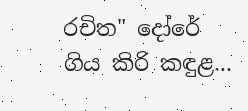රචිත" දෝරේ ගිය කිරි කඳුළ...